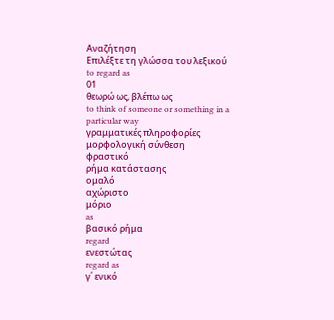Αναζήτηση
Επιλέξτε τη γλώσσα του λεξικού
to regard as
01
θεωρώ ως, βλέπω ως
to think of someone or something in a particular way
γραμματικές πληροφορίες
μορφολογική σύνθεση
φραστικό
ρήμα κατάστασης
ομαλό
αχώριστο
μόριο
as
βασικό ρήμα
regard
ενεστώτας
regard as
γ΄ ενικό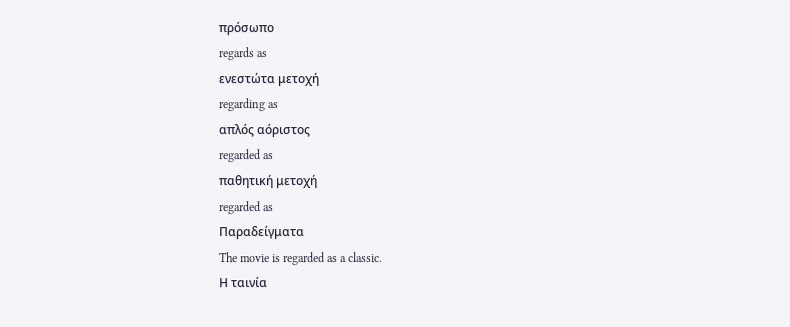πρόσωπο
regards as
ενεστώτα μετοχή
regarding as
απλός αόριστος
regarded as
παθητική μετοχή
regarded as
Παραδείγματα
The movie is regarded as a classic.
Η ταινία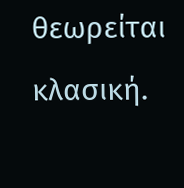θεωρείται κλασική.